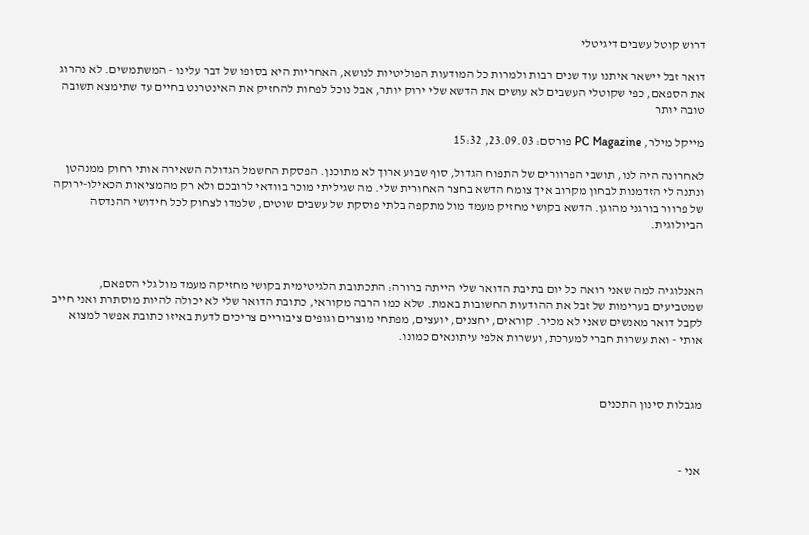דרוש קוטל עשבים דיגיטלי

דואר זבל יישאר איתנו עוד שנים רבות ולמרות כל המודעות הפוליטיות לנושא, האחריות היא בסופו של דבר עלינו - המשתמשים. לא נהרוג את הספאם, כפי שקוטלי העשבים לא עושים את הדשא שלי ירוק יותר, אבל נוכל לפחות להחזיק את האינטרנט בחיים עד שתימצא תשובה טובה יותר

מייקל מילר, PC Magazine פורסם: 23.09.03, 15:32

לאחרונה היה לנו, תושבי הפרוורים של התפוח הגדול, סוף שבוע ארוך לא מתוכנן. הפסקת החשמל הגדולה השאירה אותי רחוק ממנהטן ונתנה לי הזדמנות לבחון מקרוב איך צומח הדשא בחצר האחורית שלי. מה שגיליתי מוכר בוודאי לרובכם ולא רק מהמציאות הכאילו-ירוקה של פרוור בורגני מהוגן. הדשא בקושי מחזיק מעמד מול מתקפה בלתי פוסקת של עשבים שוטים, שלמדו לצחוק לכל חידושי ההנדסה הביולוגית.



האנלוגיה למה שאני רואה כל יום בתיבת הדואר שלי הייתה ברורה: התכתובת הלגיטימית בקושי מחזיקה מעמד מול גלי הספאם, שמטביעים בערימות של זבל את ההודעות החשובות באמת. שלא כמו הרבה מקוראי, כתובת הדואר שלי לא יכולה להיות מוסתרת ואני חייב לקבל דואר מאנשים שאני לא מכיר. קוראים, יחצנים, יועצים, מפתחי מוצרים וגופים ציבוריים צריכים לדעת באיזו כתובת אפשר למצוא אותי - ואת עשרות חברי למערכת, ועשרות אלפי עיתונאים כמונו.



מגבלות סינון התכנים



אני -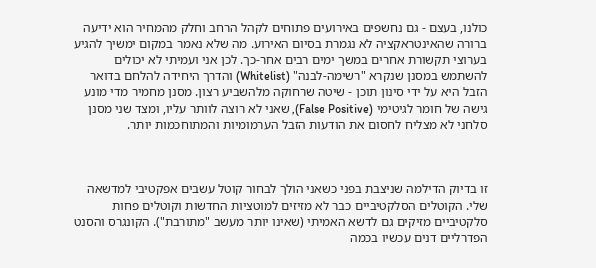כולנו, בעצם - גם נחשפים באירועים פתוחים לקהל הרחב וחלק מהמחיר הוא ידיעה ברורה שהאינטראקציה לא נגמרת בסיום האירוע. מה שלא נאמר במקום ימשיך להגיע בערוצי תקשורת אחרים במשך ימים רבים אחר-כך. לכן אני ועמיתי לא יכולים להשתמש במסנן שנקרא "רשימה-לבנה" (Whitelist) והדרך היחידה להלחם בדואר הזבל היא על ידי סינון תוכן - שיטה שרחוקה מלהשביע רצון. מסנן מחמיר מדי מונע גישה של חומר לגיטימי (False Positive), שאני לא רוצה לוותר עליו, ומצד שני מסנן סלחני לא מצליח לחסום את הודעות הזבל הערמומיות והמתוחכמות יותר.



זו בדיוק הדילמה שניצבת בפני כשאני הולך לבחור קוטל עשבים אפקטיבי למדשאה שלי. הקוטלים הסלקטיביים כבר לא מזיזים למוטציות החדשות וקוטלים פחות סלקטיביים מזיקים גם לדשא האמיתי (שאינו יותר מעשב "מתורבת"). הקונגרס והסנט הפדרליים דנים עכשיו בכמה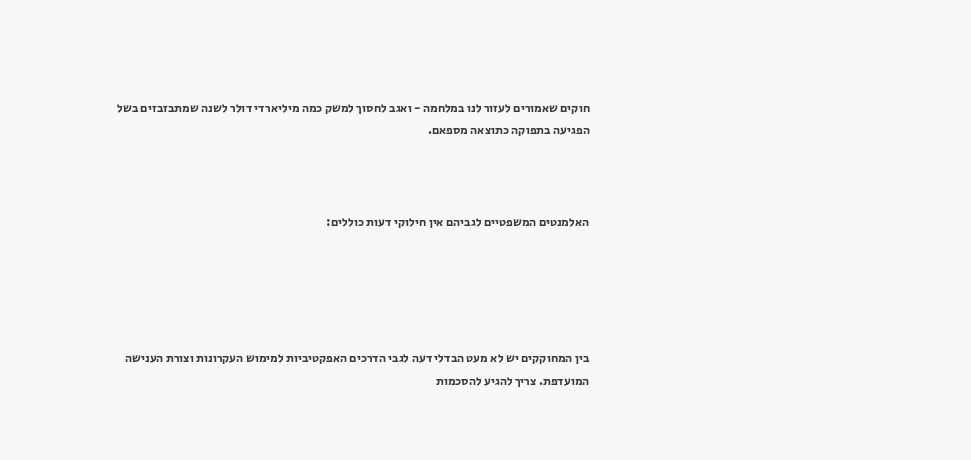חוקים שאמורים לעזור לנו במלחמה - ואגב לחסוך למשק כמה מיליארדי דולר לשנה שמתבזבזים בשל הפגיעה בתפוקה כתוצאה מספאם.



האלמנטים המשפטיים לגביהם אין חילוקי דעות כוללים:





בין המחוקקים יש לא מעט הבדלי דעה לגבי הדרכים האפקטיביות למימוש העקרונות וצורת הענישה המועדפת. צריך להגיע להסכמות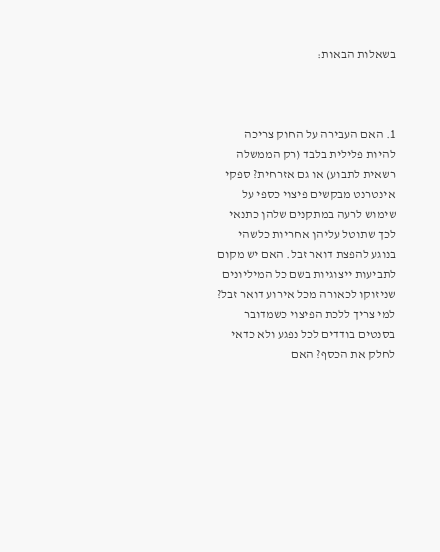בשאלות הבאות:



1. האם העבירה על החוק צריכה להיות פלילית בלבד (רק הממשלה רשאית לתבוע) או גם אזרחית? ספקי אינטרנט מבקשים פיצוי כספי על שימוש לרעה במתקנים שלהן כתנאי לכך שתוטל עליהן אחריות כלשהי בנוגע להפצת דואר זבל. האם יש מקום לתביעות ייצוגיות בשם כל המיליונים שניזוקו לכאורה מכל אירוע דואר זבל? למי צריך ללכת הפיצוי כשמדובר בסנטים בודדים לכל נפגע ולא כדאי לחלק את הכסף? האם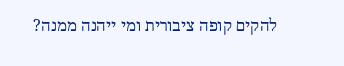להקים קופה ציבורית ומי ייהנה ממנה?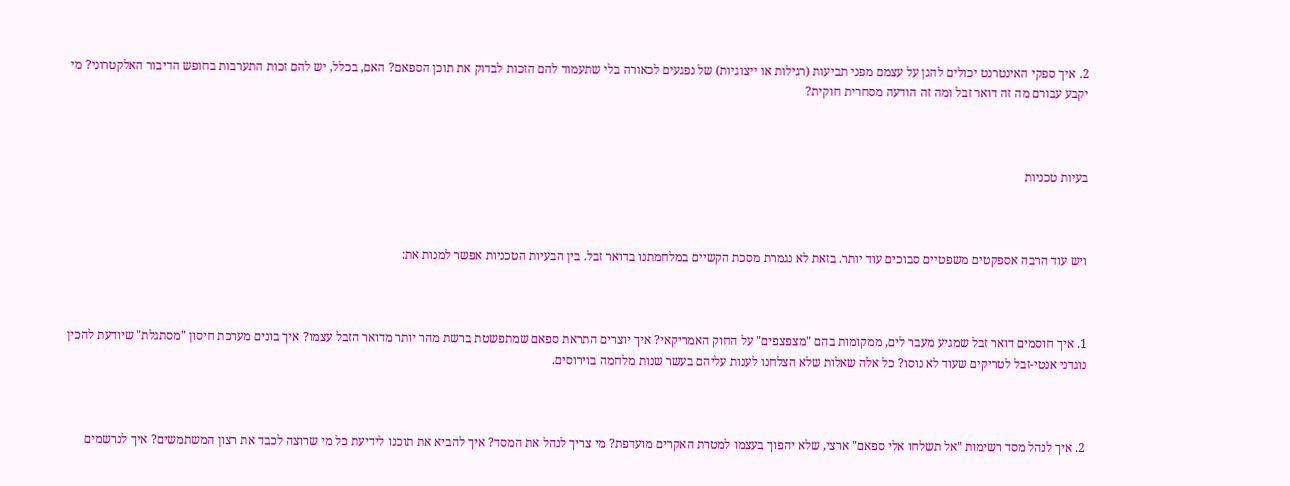2. איך ספקי האינטרנט יכולים להגן על עצמם מפני תביעות (רגילות או ייצוגיות) של נפגעים לכאורה בלי שתעמוד להם הזכות לבדוק את תוכן הספאם? האם, בכלל, יש להם זכות התערבות בחופש הדיבור האלקטרוני? מי יקבע עבורם מה זה דואר זבל ומה זה הודעה מסחרית חוקית?



בעיות טכניות



ויש עוד הרבה אספקטים משפטיים סבוכים עוד יותר. בזאת לא נגמרת מסכת הקשיים במלחמתנו בדואר זבל. בין הבעיות הטכניות אפשר למנות את:



1. איך חוסמים דואר זבל שמגיע מעבר לים, ממקומות בהם "מצפצפים" על החוק האמריקאי? איך יוצרים התראת ספאם שמתפשטת ברשת מהר יותר מדואר הזבל עצמו? איך בונים מערכת חיסון "מסתגלת" שיודעת להכין נוגדני אנטי-זבל לטריקים שעוד לא נוסו? כל אלה שאלות שלא הצלחנו לענות עליהם בעשר שנות מלחמה בוירוסים.



2. איך לנהל מסד רשימות "אל תשלחו אלי ספאם" ארצי, שלא יהפוך בעצמו למטרת האקרים מועדפת? מי צריך לנהל את המסד? איך להביא את תוכנו לידיעת כל מי שרוצה לכבד את רצון המשתמשים? איך לנרשמים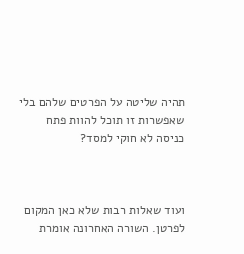תהיה שליטה על הפרטים שלהם בלי שאפשרות זו תוכל להוות פתח כניסה לא חוקי למסד?



ועוד שאלות רבות שלא כאן המקום לפרטן. השורה האחרונה אומרת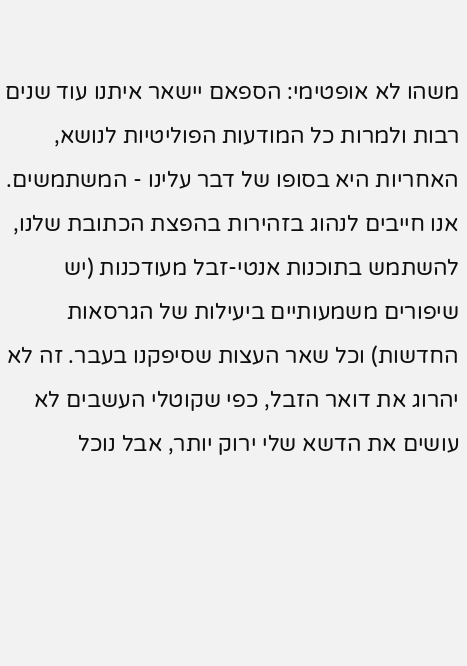משהו לא אופטימי: הספאם יישאר איתנו עוד שנים רבות ולמרות כל המודעות הפוליטיות לנושא, האחריות היא בסופו של דבר עלינו - המשתמשים. אנו חייבים לנהוג בזהירות בהפצת הכתובת שלנו, להשתמש בתוכנות אנטי-זבל מעודכנות (יש שיפורים משמעותיים ביעילות של הגרסאות החדשות) וכל שאר העצות שסיפקנו בעבר. זה לא יהרוג את דואר הזבל, כפי שקוטלי העשבים לא עושים את הדשא שלי ירוק יותר, אבל נוכל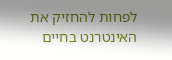לפחות להחזיק את האינטרנט בחיים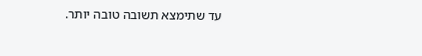עד שתימצא תשובה טובה יותר.